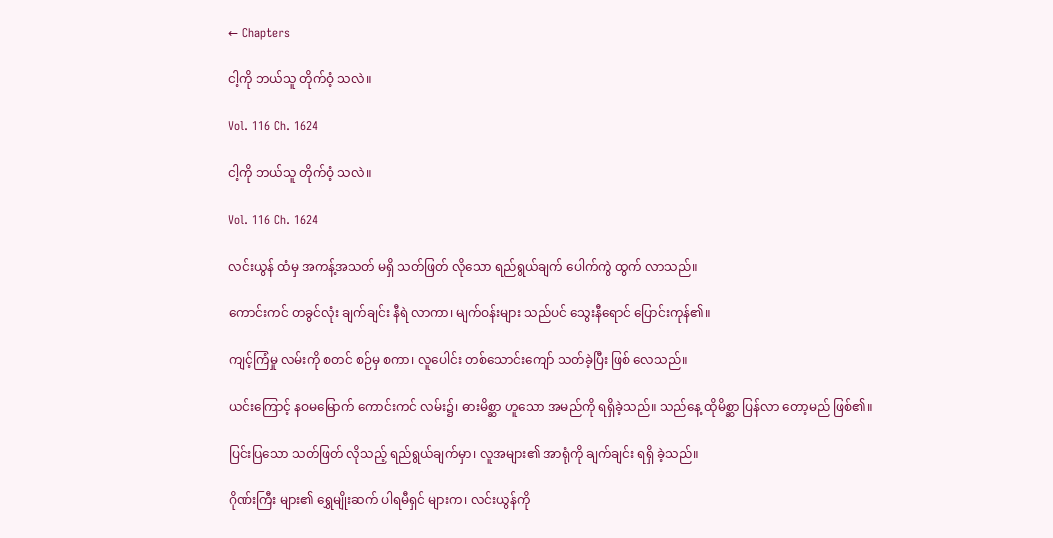← Chapters

ငါ့ကို ဘယ်သူ တိုက်ဝံ့ သလဲ။

Vol. 116 Ch. 1624

ငါ့ကို ဘယ်သူ တိုက်ဝံ့ သလဲ။

Vol. 116 Ch. 1624

လင်းယွန် ထံမှ အကန့်အသတ် မရှိ သတ်ဖြတ် လိုသော ရည်ရွယ်ချက် ပေါက်ကွဲ ထွက် လာသည်။

ကောင်းကင် တခွင်လုံး ချက်ချင်း နီရဲ လာကာ၊ မျက်ဝန်းများ သည်ပင် သွေးနီရောင် ပြောင်းကုန်၏။

ကျင့်ကြံမှု လမ်းကို စတင် စဉ်မှ စကာ၊ လူပေါင်း တစ်သောင်းကျော် သတ်ခဲ့ပြီး ဖြစ် လေသည်။

ယင်းကြောင့် နဝမမြောက် ကောင်းကင် လမ်း၌၊ ဓားမိစ္ဆာ ဟူသော အမည်ကို ရရှိခဲ့သည်။ သည်နေ့ ထိုမိစ္ဆာ ပြန်လာ တော့မည် ဖြစ်၏။

ပြင်းပြသော သတ်ဖြတ် လိုသည့် ရည်ရွယ်ချက်မှာ၊ လူအများ၏ အာရုံကို ချက်ချင်း ရရှိ ခဲ့သည်။

ဂိုဏ်းကြီး များ၏ ရွှေမျိုးဆက် ပါရမီရှင် များက၊ လင်းယွန်ကို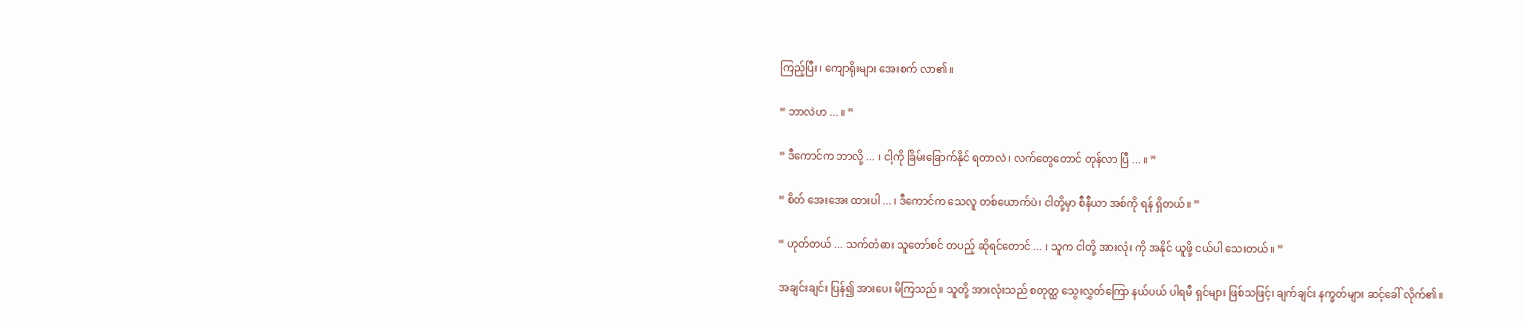ကြည့်ပြီး၊ ကျောရိုးများ အေးစက် လာ၏။

“ ဘာလဲဟ ... ။ ”

“ ဒီကောင်က ဘာလို့ ... ၊ ငါ့ကို ခြိမ်းခြောက်နိုင် ရတာလဲ၊ လက်တွေတောင် တုန်လာ ပြီ ... ။ ”

“ စိတ် အေးအေး ထားပါ ... ၊ ဒီကောင်က သေလူ တစ်ယောက်ပဲ၊ ငါတို့မှာ စီနီယာ အစ်ကို ရန် ရှိတယ်။ ”

“ ဟုတ်တယ် ... သက်တံဓား သူတော်စင် တပည့် ဆိုရင်တောင် ... ၊ သူက ငါတို့ အားလုံး ကို အနိုင် ယူဖို့ ငယ်ပါ သေးတယ်။ ”

အချင်းချင်း ပြန်၍ အားပေး မိကြသည်။ သူတို့ အားလုံးသည် စတုတ္ထ သွေးလွှတ်ကြော နယ်ပယ် ပါရမီ ရှင်များ ဖြစ်သဖြင့်၊ ချက်ချင်း နက္ခတ်များ ဆင့်ခေါ် လိုက်၏။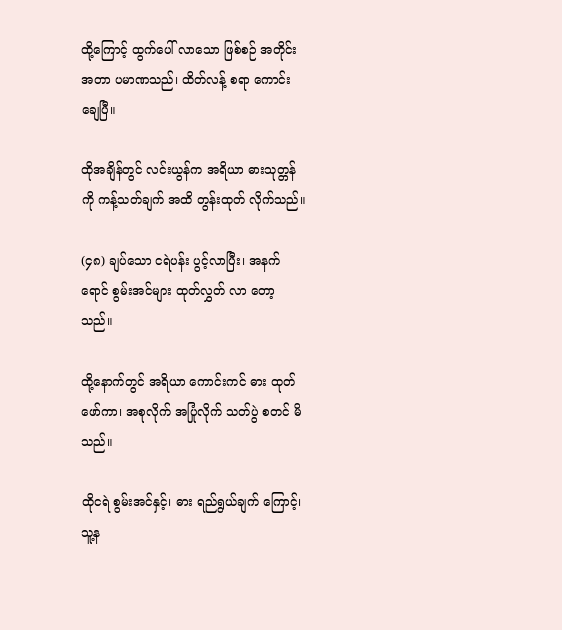ထို့ကြောင့် ထွက်ပေါ် လာသော ဖြစ်စဉ် အတိုင်း အတာ ပမာဏသည်၊ ထိတ်လန့် စရာ ကောင်း ချေပြီ။

ထိုအချိန်တွင် လင်းယွန်က အရိယာ ဓားသုတ္တန်ကို ကန့်သတ်ချက် အထိ တွန်းထုတ် လိုက်သည်။

(၄၈) ချပ်သော ငရဲပန်း ပွင့်လာပြီး၊ အနက်ရောင် စွမ်းအင်များ ထုတ်လွှတ် လာ တော့သည်။

ထို့နောက်တွင် အရိယာ ကောင်းကင် ဓား ထုတ်ဖော်ကာ၊ အစုလိုက် အပြုံလိုက် သတ်ပွဲ စတင် မိသည်။

ထိုငရဲ စွမ်းအင်နှင့်၊ ဓား ရည်ရွယ်ချက် ကြောင့်၊ သူ့န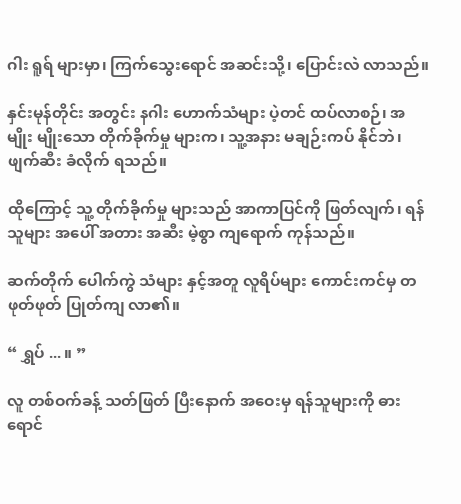ဂါး ရူရ် များမှာ၊ ကြက်သွေးရောင် အဆင်းသို့၊ ပြောင်းလဲ လာသည်။

နှင်းမုန်တိုင်း အတွင်း နဂါး ဟောက်သံများ ပဲ့တင် ထပ်လာစဉ်၊ အမျိုး မျိုးသော တိုက်ခိုက်မှု များက၊ သူ့အနား မချဉ်းကပ် နိုင်ဘဲ၊ ဖျက်ဆီး ခံလိုက် ရသည်။

ထိုကြောင့် သူ့ တိုက်ခိုက်မှု များသည် အာကာပြင်ကို ဖြတ်လျက်၊ ရန်သူများ အပေါ် အတား အဆီး မဲ့စွာ ကျရောက် ကုန်သည်။

ဆက်တိုက် ပေါက်ကွဲ သံများ နှင့်အတူ လူရိပ်များ ကောင်းကင်မှ တဖုတ်ဖုတ် ပြုတ်ကျ လာ၏။

“ ရွှပ် ... ။ ”

လူ တစ်ဝက်ခန့် သတ်ဖြတ် ပြီးနောက် အဝေးမှ ရန်သူများကို ဓား ရောင်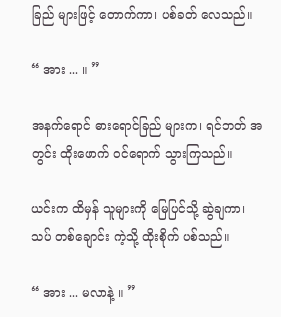ခြည် များဖြင့် တောက်ကာ၊ ပစ်ခတ် လေသည်။

“ အား ... ။ ”

အနက်ရောင် ဓားရောင်ခြည် များက၊ ရင်ဘတ် အတွင်း ထိုးဖောက် ဝင်ရောက် သွားကြသည်။

ယင်းက ထိမှန် သူများကို မြေပြင်သို့ ဆွဲချကာ၊ သပ် တစ်ချောင်း ကဲ့သို့ ထိုးစိုက် ပစ်သည်။

“ အား ... မလာနဲ့ ။ ”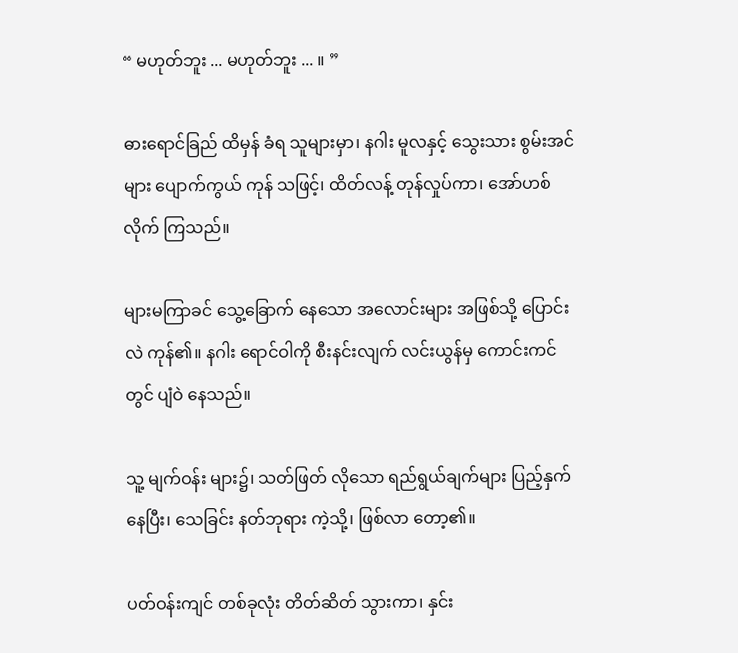“ မဟုတ်ဘူး ... မဟုတ်ဘူး ... ။ ”

ဓားရောင်ခြည် ထိမှန် ခံရ သူများမှာ၊ နဂါး မူလနှင့် သွေးသား စွမ်းအင်များ ပျောက်ကွယ် ကုန် သဖြင့်၊ ထိတ်လန့် တုန်လှုပ်ကာ၊ အော်ဟစ် လိုက် ကြသည်။

များမကြာခင် သွေ့ခြောက် နေသော အလောင်းများ အဖြစ်သို့ ပြောင်းလဲ ကုန်၏။ နဂါး ရောင်ဝါကို စီးနင်းလျက် လင်းယွန်မှ ကောင်းကင်တွင် ပျံဝဲ နေသည်။

သူ့ မျက်ဝန်း များ၌၊ သတ်ဖြတ် လိုသော ရည်ရွယ်ချက်များ ပြည့်နှက် နေပြီး၊ သေခြင်း နတ်ဘုရား ကဲ့သို့၊ ဖြစ်လာ တော့၏။

ပတ်ဝန်းကျင် တစ်ခုလုံး တိတ်ဆိတ် သွားကာ၊ နှင်း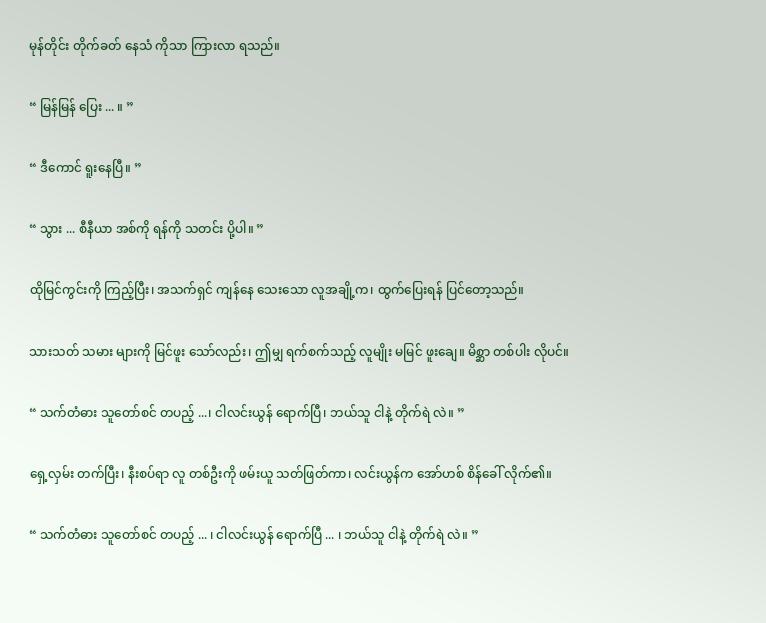မုန်တိုင်း တိုက်ခတ် နေသံ ကိုသာ ကြားလာ ရသည်။

“ မြန်မြန် ပြေး ... ။ ”

“ ဒီကောင် ရူးနေပြီ။ ”

“ သွား ... စီနီယာ အစ်ကို ရန်ကို သတင်း ပို့ပါ။ ”

ထိုမြင်ကွင်းကို ကြည့်ပြီး၊ အသက်ရှင် ကျန်နေ သေးသော လူအချို့က၊ ထွက်ပြေးရန် ပြင်တော့သည်။

သားသတ် သမား များကို မြင်ဖူး သော်လည်း၊ ဤမျှ ရက်စက်သည့် လူမျိုး မမြင် ဖူးချေ။ မိစ္ဆာ တစ်ပါး လိုပင်။

“ သက်တံဓား သူတော်စင် တပည့် ...၊ ငါလင်းယွန် ရောက်ပြီ၊ ဘယ်သူ ငါနဲ့ တိုက်ရဲ လဲ။ ”

ရှေ့လှမ်း တက်ပြီး၊ နီးစပ်ရာ လူ တစ်ဦးကို ဖမ်းယူ သတ်ဖြတ်ကာ၊ လင်းယွန်က အော်ဟစ် စိန်ခေါ် လိုက်၏။

“ သက်တံဓား သူတော်စင် တပည့် ... ၊ ငါလင်းယွန် ရောက်ပြီ ... ၊ ဘယ်သူ ငါနဲ့ တိုက်ရဲ လဲ။ ”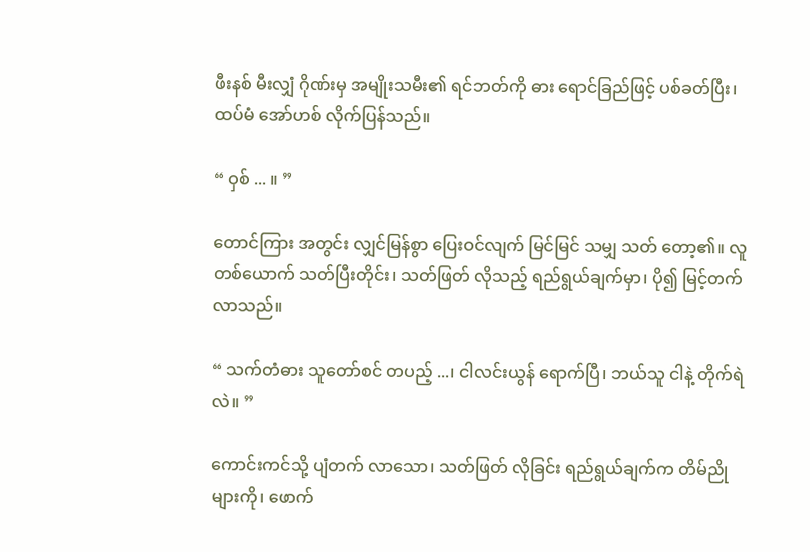ဖီးနစ် မီးလျှံ ဂိုဏ်းမှ အမျိုးသမီး၏ ရင်ဘတ်ကို ဓား ရောင်ခြည်ဖြင့် ပစ်ခတ်ပြီး၊ ထပ်မံ အော်ဟစ် လိုက်ပြန်သည်။

“ ဝှစ် ... ။ ”

တောင်ကြား အတွင်း လျှင်မြန်စွာ ပြေးဝင်လျက် မြင်မြင် သမျှ သတ် တော့၏။ လူ တစ်ယောက် သတ်ပြီးတိုင်း၊ သတ်ဖြတ် လိုသည့် ရည်ရွယ်ချက်မှာ၊ ပို၍ မြင့်တက် လာသည်။

“ သက်တံဓား သူတော်စင် တပည့် ...၊ ငါလင်းယွန် ရောက်ပြီ၊ ဘယ်သူ ငါနဲ့ တိုက်ရဲ လဲ။ ”

ကောင်းကင်သို့ ပျံတက် လာသော၊ သတ်ဖြတ် လိုခြင်း ရည်ရွယ်ချက်က တိမ်ညို များကို၊ ဖောက်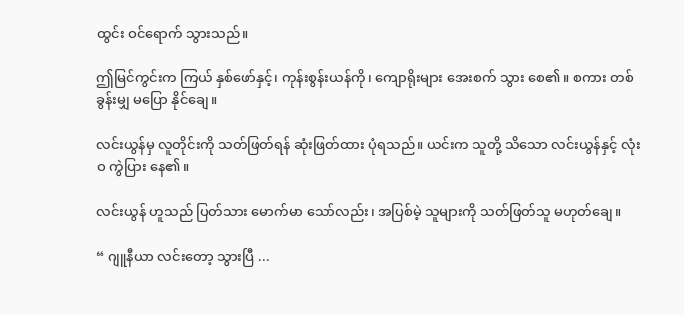ထွင်း ဝင်ရောက် သွားသည်။

ဤမြင်ကွင်းက ကြယ် နှစ်ဖော်နှင့်၊ ကုန်းစွန်းယန်ကို၊ ကျောရိုးများ အေးစက် သွား စေ၏။ စကား တစ်ခွန်းမျှ မပြော နိုင်ချေ။

လင်းယွန်မှ လူတိုင်းကို သတ်ဖြတ်ရန် ဆုံးဖြတ်ထား ပုံရသည်။ ယင်းက သူတို့ သိသော လင်းယွန်နှင့် လုံးဝ ကွဲပြား နေ၏။

လင်းယွန် ဟူသည် ပြတ်သား မောက်မာ သော်လည်း၊ အပြစ်မဲ့ သူများကို သတ်ဖြတ်သူ မဟုတ်ချေ။

“ ဂျူနီယာ လင်းတော့ သွားပြီ ...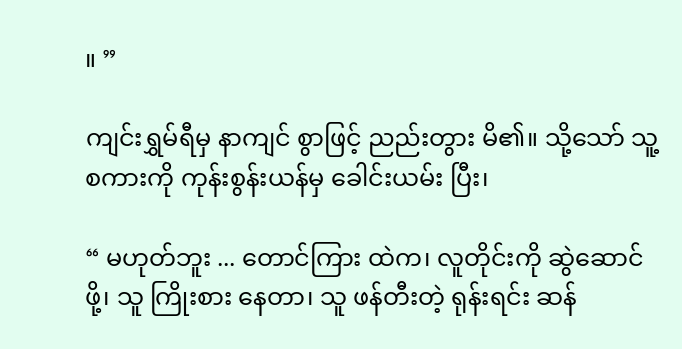။ ”

ကျင်းရွှမ်ရီမှ နာကျင် စွာဖြင့် ညည်းတွား မိ၏။ သို့သော် သူ့စကားကို ကုန်းစွန်းယန်မှ ခေါင်းယမ်း ပြီး၊

“ မဟုတ်ဘူး ... တောင်ကြား ထဲက၊ လူတိုင်းကို ဆွဲဆောင်ဖို့၊ သူ ကြိုးစား နေတာ၊ သူ ဖန်တီးတဲ့ ရုန်းရင်း ဆန်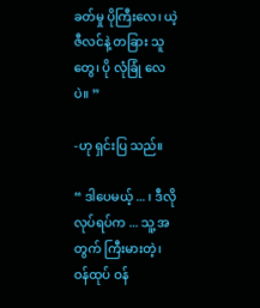ခတ်မှု ပိုကြီးလေ၊ ယဲ့ဇီလင်နဲ့ တခြား သူတွေ၊ ပို လုံခြုံ လေပဲ။ ”

-ဟု ရှင်းပြ သည်။

“ ဒါပေမယ့် ... ၊ ဒီလို လုပ်ရပ်က ... သူ့ အတွက် ကြီးမားတဲ့၊ ဝန်ထုပ် ဝန်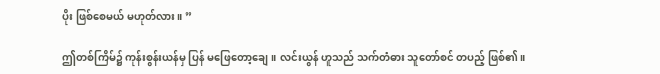ပိုး ဖြစ်စေမယ် မဟုတ်လား။ ”

ဤတစ်ကြိမ်၌ ကုန်းစွန်းယန်မှ ပြန် မဖြေတော့ချေ။ လင်းယွန် ဟူသည် သက်တံဓား သူတော်စင် တပည့် ဖြစ်၏။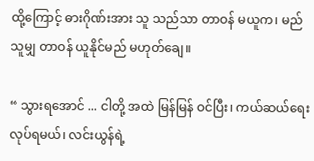ထို့ကြောင့် ဓားဂိုဏ်းအား သူ သည်သာ တာဝန် မယူက၊ မည်သူမျှ တာဝန် ယူနိုင်မည် မဟုတ်ချေ။

“ သွားရအောင် ... ငါတို့ အထဲ မြန်မြန် ဝင်ပြီး၊ ကယ်ဆယ်ရေး လုပ်ရမယ်၊ လင်းယွန်ရဲ့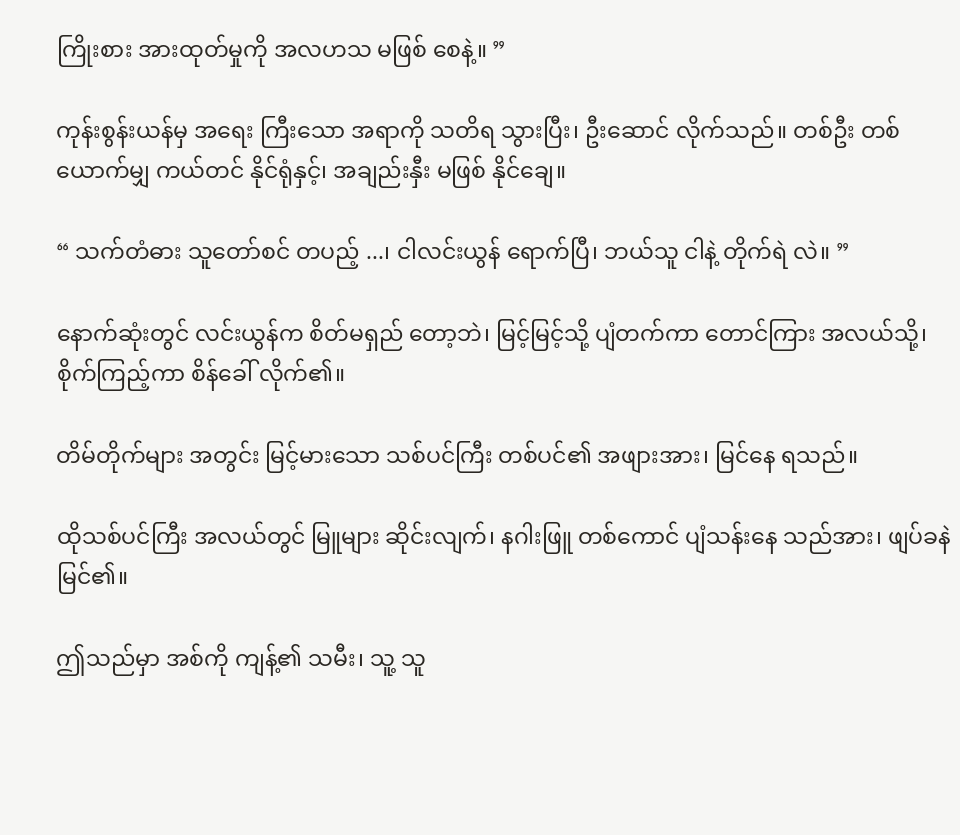ကြိုးစား အားထုတ်မှုကို အလဟသ မဖြစ် စေနဲ့။ ”

ကုန်းစွန်းယန်မှ အရေး ကြီးသော အရာကို သတိရ သွားပြီး၊ ဦးဆောင် လိုက်သည်။ တစ်ဦး တစ်ယောက်မျှ ကယ်တင် နိုင်ရုံနှင့်၊ အချည်းနှီး မဖြစ် နိုင်ချေ။

“ သက်တံဓား သူတော်စင် တပည့် ...၊ ငါလင်းယွန် ရောက်ပြီ၊ ဘယ်သူ ငါနဲ့ တိုက်ရဲ လဲ။ ”

နောက်ဆုံးတွင် လင်းယွန်က စိတ်မရှည် တော့ဘဲ၊ မြင့်မြင့်သို့ ပျံတက်ကာ တောင်ကြား အလယ်သို့၊ စိုက်ကြည့်ကာ စိန်ခေါ် လိုက်၏။

တိမ်တိုက်များ အတွင်း မြင့်မားသော သစ်ပင်ကြီး တစ်ပင်၏ အဖျားအား၊ မြင်နေ ရသည်။

ထိုသစ်ပင်ကြီး အလယ်တွင် မြူများ ဆိုင်းလျက်၊ နဂါးဖြူ တစ်ကောင် ပျံသန်းနေ သည်အား၊ ဖျပ်ခနဲ မြင်၏။

ဤသည်မှာ အစ်ကို ကျန့်၏ သမီး၊ သူ့ သူ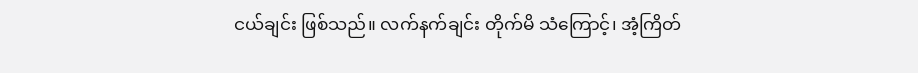ငယ်ချင်း ဖြစ်သည်။ လက်နက်ချင်း တိုက်မိ သံကြောင့်၊ အံ့ကြိတ်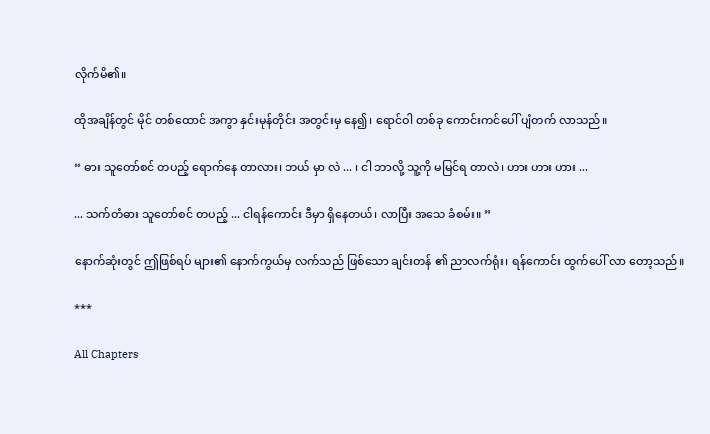လိုက်မိ၏။

ထိုအချိန်တွင် မိုင် တစ်ထောင် အကွာ နှင်းမုန်တိုင်း အတွင်းမှ နေ၍၊ ရောင်ဝါ တစ်ခု ကောင်းကင်ပေါ် ပျံတက် လာသည်။

“ ဓား သူတော်စင် တပည့် ရောက်နေ တာလား၊ ဘယ် မှာ လဲ ... ၊ ငါ ဘာလို့ သူ့ကို မမြင်ရ တာလဲ၊ ဟား ဟား ဟား ...

... သက်တံဓား သူတော်စင် တပည့် ... ငါရန်ကောင်း ဒီမှာ ရှိနေတယ်၊ လာပြီး အသေ ခံစမ်း။ ”

နောက်ဆုံးတွင် ဤဖြစ်ရပ် များ၏ နောက်ကွယ်မှ လက်သည် ဖြစ်သော ချင်းတန် ၏ ညာလက်ရုံး၊ ရန်ကောင်း ထွက်ပေါ် လာ တော့သည်။

***

All Chapters